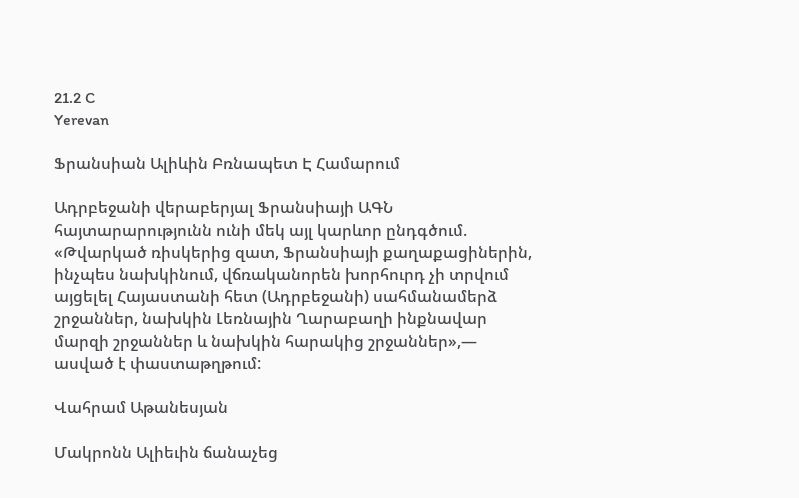21.2 C
Yerevan

Ֆրանսիան Ալիևին Բռնապետ Է Համարում

Ադրբեջանի վերաբերյալ Ֆրանսիայի ԱԳՆ հայտարարությունն ունի մեկ այլ կարևոր ընդգծում. «Թվարկած ռիսկերից զատ, Ֆրանսիայի քաղաքացիներին, ինչպես նախկինում, վճռականորեն խորհուրդ չի տրվում այցելել Հայաստանի հետ (Ադրբեջանի) սահմանամերձ շրջաններ, նախկին Լեռնային Ղարաբաղի ինքնավար մարզի շրջաններ և նախկին հարակից շրջաններ»,— ասված է փաստաթղթում:

Վահրամ Աթանեսյան

Մակրոնն Ալիեւին ճանաչեց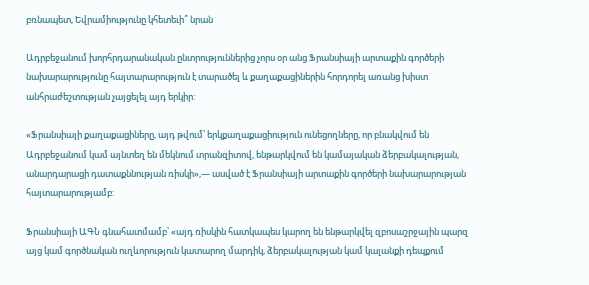բռնապետ, Եվրամիությունը կհետեւի՞ նրան

Ադրբեջանում խորհրդարանական ընտրություններից չորս օր անց Ֆրանսիայի արտաքին գործերի նախարարությունը հայտարարություն է տարածել և քաղաքացիներին հորդորել առանց խիստ անհրաժեշտության չայցելել այդ երկիր:

«Ֆրանսիայի քաղաքացիները, այդ թվում՝ երկքաղաքացիություն ունեցողները, որ բնակվում են Ադրբեջանում կամ այնտեղ են մեկնում տրանզիտով, ենթարկվում են կամայական ձերբակալության, անարդարացի դատաքննության ռիսկի»,— ասված է Ֆրանսիայի արտաքին գործերի նախարարության հայտարարությամբ:

Ֆրանսիայի ԱԳՆ գնահատմամբ՝ «այդ ռիսկին հատկապես կարող են ենթարկվել զբոսաշրջային պարզ այց կամ գործնական ուղևորություն կատարող մարդիկ, ձերբակալության կամ կալանքի դեպքում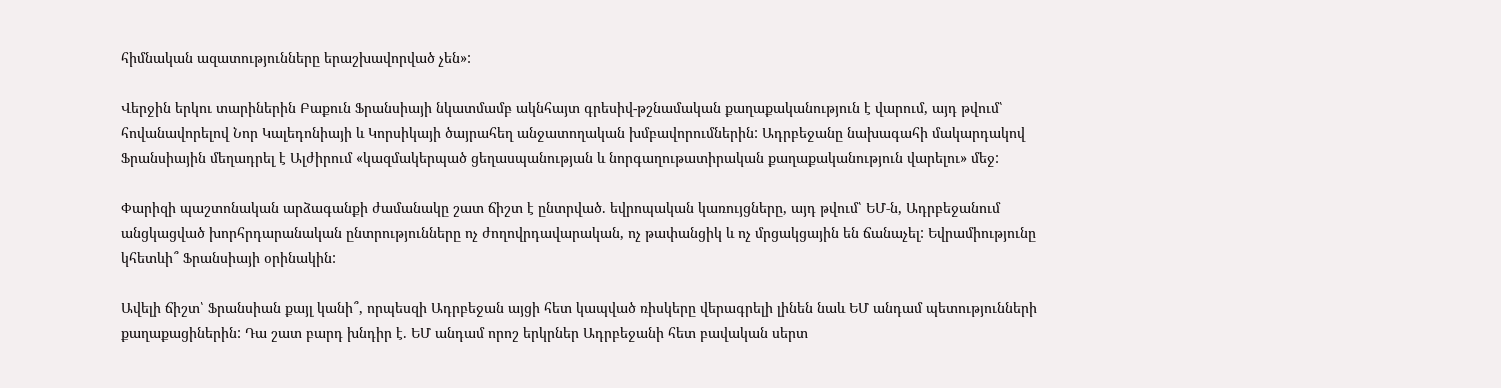հիմնական ազատությունները երաշխավորված չեն»:

Վերջին երկու տարիներին Բաքուն Ֆրանսիայի նկատմամբ ակնհայտ գրեսիվ-թշնամական քաղաքականություն է վարում, այդ թվում՝ հովանավորելով Նոր Կալեդոնիայի և Կորսիկայի ծայրահեղ անջատողական խմբավորումներին: Ադրբեջանը նախագահի մակարդակով Ֆրանսիային մեղադրել է Ալժիրում «կազմակերպած ցեղասպանության և նորգաղութատիրական քաղաքականություն վարելու» մեջ:

Փարիզի պաշտոնական արձագանքի ժամանակը շատ ճիշտ է ընտրված. եվրոպական կառույցները, այդ թվում՝ ԵՄ‑ն, Ադրբեջանում անցկացված խորհրդարանական ընտրությունները ոչ ժողովրդավարական, ոչ թափանցիկ և ոչ մրցակցային են ճանաչել: Եվրամիությունը կհետևի՞ Ֆրանսիայի օրինակին:

Ավելի ճիշտ՝ Ֆրանսիան քայլ կանի՞, որպեսզի Ադրբեջան այցի հետ կապված ռիսկերը վերագրելի լինեն նաև ԵՄ անդամ պետությունների քաղաքացիներին: Դա շատ բարդ խնդիր է. ԵՄ անդամ որոշ երկրներ Ադրբեջանի հետ բավական սերտ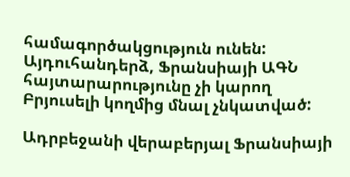համագործակցություն ունեն: Այդուհանդերձ, Ֆրանսիայի ԱԳՆ հայտարարությունը չի կարող Բրյուսելի կողմից մնալ չնկատված:

Ադրբեջանի վերաբերյալ Ֆրանսիայի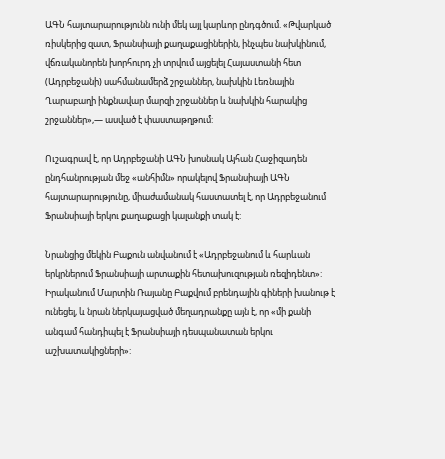ԱԳՆ հայտարարությունն ունի մեկ այլ կարևոր ընդգծում. «Թվարկած ռիսկերից զատ, Ֆրանսիայի քաղաքացիներին, ինչպես նախկինում, վճռականորեն խորհուրդ չի տրվում այցելել Հայաստանի հետ (Ադրբեջանի) սահմանամերձ շրջաններ, նախկին Լեռնային Ղարաբաղի ինքնավար մարզի շրջաններ և նախկին հարակից շրջաններ»,— ասված է փաստաթղթում:

Ուշագրավ է, որ Ադրբեջանի ԱԳՆ խոսնակ Այհան Հաջիզադեն ընդհանրության մեջ «անհիմն» որակելով Ֆրանսիայի ԱԳՆ հայտարարությունը, միաժամանակ հաստատել է, որ Ադրբեջանում Ֆրանսիայի երկու քաղաքացի կալանքի տակ է:

Նրանցից մեկին Բաքուն անվանում է «Ադրբեջանում և հարևան երկրներում Ֆրանսիայի արտաքին հետախուզության ռեզիդենտ»: Իրականում Մարտին Ռայանը Բաքվում բրենդային գիների խանութ է ունեցել, և նրան ներկայացված մեղադրանքը այն է, որ «մի քանի անգամ հանդիպել է Ֆրանսիայի դեսպանատան երկու աշխատակիցների»: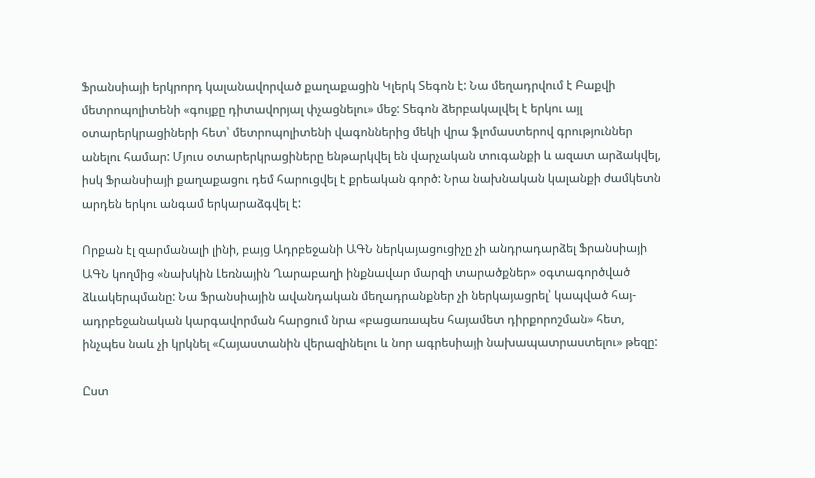Ֆրանսիայի երկրորդ կալանավորված քաղաքացին Կլերկ Տեգոն է: Նա մեղադրվում է Բաքվի մետրոպոլիտենի «գույքը դիտավորյալ փչացնելու» մեջ: Տեգոն ձերբակալվել է երկու այլ օտարերկրացիների հետ՝ մետրոպոլիտենի վագոններից մեկի վրա ֆլոմաստերով գրություններ անելու համար: Մյուս օտարերկրացիները ենթարկվել են վարչական տուգանքի և ազատ արձակվել, իսկ Ֆրանսիայի քաղաքացու դեմ հարուցվել է քրեական գործ: Նրա նախնական կալանքի ժամկետն արդեն երկու անգամ երկարաձգվել է:

Որքան էլ զարմանալի լինի, բայց Ադրբեջանի ԱԳՆ ներկայացուցիչը չի անդրադարձել Ֆրանսիայի ԱԳՆ կողմից «նախկին Լեռնային Ղարաբաղի ինքնավար մարզի տարածքներ» օգտագործված ձևակերպմանը: Նա Ֆրանսիային ավանդական մեղադրանքներ չի ներկայացրել՝ կապված հայ-ադրբեջանական կարգավորման հարցում նրա «բացառապես հայամետ դիրքորոշման» հետ, ինչպես նաև չի կրկնել «Հայաստանին վերազինելու և նոր ագրեսիայի նախապատրաստելու» թեզը:

Ըստ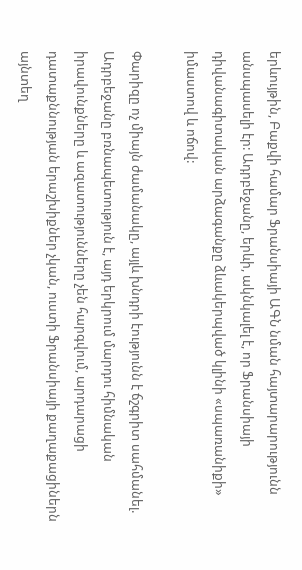երևույթին, Բաքվի համար Ֆրանսիայի ԱԳՆ նման հայտարարությունն անսպասելի էր: Ադրբեջանը, երևի, ակնկալել է, որ Ֆրանսիայի դիվանագիտական արձագանքը ձևակերպված կլինի «սպառանիքի» իմաստով և ոճով:

Փարիզը ոչ միայն ժամանակը, այլև խնդրի էությունն է ճշգրիտ սահմանել. Ադրբեջանը բռնապետություն է, այդ երկրում մարդու հիմնական իրավունքները և ազատությունները չեն հարգվում, արդարացի դատաքննության երաշխիքներ չկան, ուստի Ֆրանսիայի քաղաքացիներն այնտեղ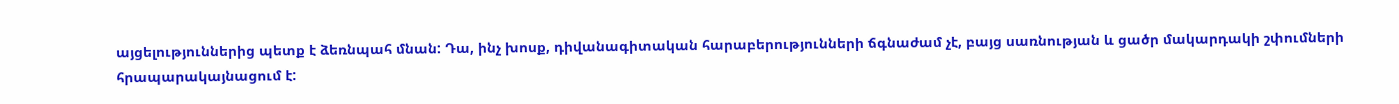այցելություններից պետք է ձեռնպահ մնան: Դա, ինչ խոսք, դիվանագիտական հարաբերությունների ճգնաժամ չէ, բայց սառնության և ցածր մակարդակի շփումների հրապարակայնացում է: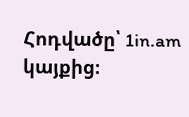Հոդվածը՝ 1in.am կայքից։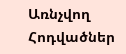Առնչվող Հոդվածներ